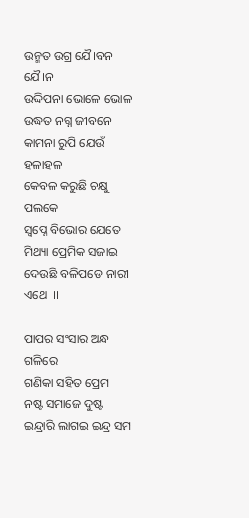ଉନ୍ମତ ଉଗ୍ର ଯୈ।ବନ  ଯୈ।ନ
ଉଦ୍ଦିପନା ଭୋଳେ ଭୋଳ
ଉଦ୍ଧତ ନଗ୍ନ ଜୀବନେ କାମନା ରୁପି ଯେଉଁ ହଳାହଳ
କେବଳ କରୁଛି ଚକ୍ଷୁ ପଲକେ
ସ୍ଵପ୍ନେ ବିଭୋର ଯେତେ
ମିଥ୍ୟା ପ୍ରେମିକ ସଜାଇ ଦେଉଛି ବଳିପଡେ ନାରୀ ଏଥେ  ।।

ପାପର ସଂସାର ଅନ୍ଧ ଗଳିରେ
ଗଣିକା ସହିତ ପ୍ରେମ
ନଷ୍ଟ ସମାଜେ ଦୁଷ୍ଟ ଇନ୍ଦ୍ରାରି ଲାଗଇ ଇନ୍ଦ୍ର ସମ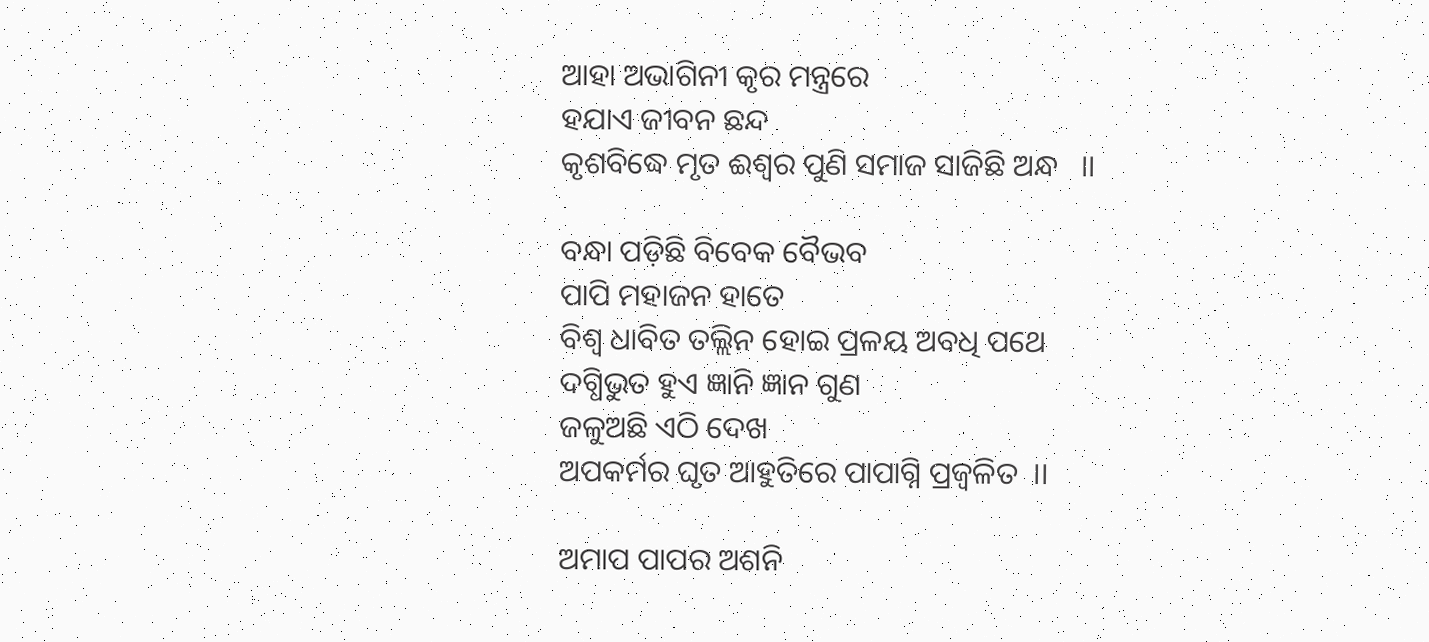ଆହା ଅଭାଗିନୀ କୃର ମନ୍ତ୍ରରେ
ହଯାଏ ଜୀବନ ଛନ୍ଦ
କୃଶବିଦ୍ଧେ ମୃତ ଈଶ୍ଵର ପୁଣି ସମାଜ ସାଜିଛି ଅନ୍ଧ   ।।

ବନ୍ଧା ପଡ଼ିଛି ବିବେକ ବୈଭବ
ପାପି ମହାଜନ ହାତେ
ବିଶ୍ଵ ଧାବିତ ତଲ୍ଲିନ ହୋଇ ପ୍ରଳୟ ଅବଧି ପଥେ
ଦଗ୍ଧିଭୁତ ହୁଏ ଜ୍ଞାନି ଜ୍ଞାନ ଗୁଣ
ଜଳୁଅଛି ଏଠି ଦେଖ
ଅପକର୍ମର ଘୃତ ଆହୁତିରେ ପାପାଗ୍ନି ପ୍ରଜ୍ବଳିତ  ।।

ଅମାପ ପାପର ଅଶନି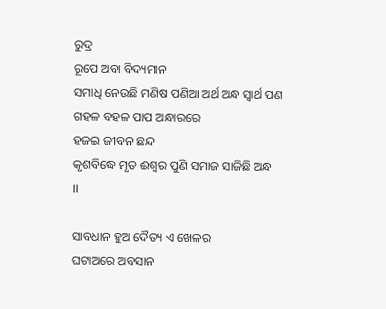ରୁଦ୍ର
ରୂପେ ଅବା ବିଦ୍ୟମାନ
ସମାଧି ନେଉଛି ମଣିଷ ପଣିଆ ଅର୍ଥ ଅନ୍ଧ ସ୍ଵାର୍ଥ ପଣ
ଗହଳ ବହଳ ପାପ ଅନ୍ଧାରରେ
ହଜଇ ଜୀବନ ଛନ୍ଦ
କୃଶବିଦ୍ଧେ ମୃତ ଈଶ୍ଵର ପୁଣି ସମାଜ ସାଜିଛି ଅନ୍ଧ   ।।

ସାବଧାନ ହୁଅ ଦୈତ୍ୟ ଏ ଖେଳର
ଘଟାଅରେ ଅବସାନ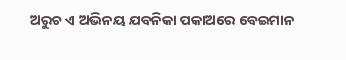ଅରୁଚ ଏ ଅଭିନୟ ଯବନିକା ପକାଅରେ ବେଇମାନ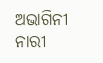ଅଭାଗିନୀ ନାରୀ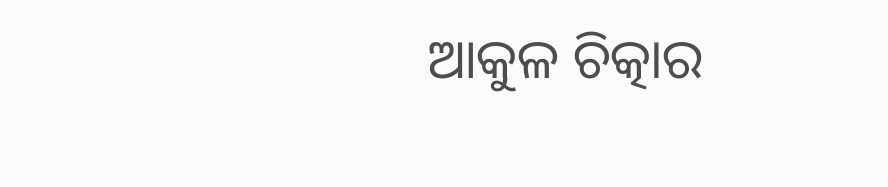ଆକୁଳ ଚିତ୍କାର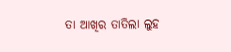ତା ଆଖିର ତାତିଲା ଲୁହ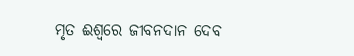ମୃତ ଈଶ୍ଵରେ ଜୀବନଦାନ ଦେବ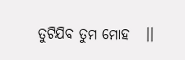ତୁଟିଯିବ ତୁମ ମୋହ   ।।